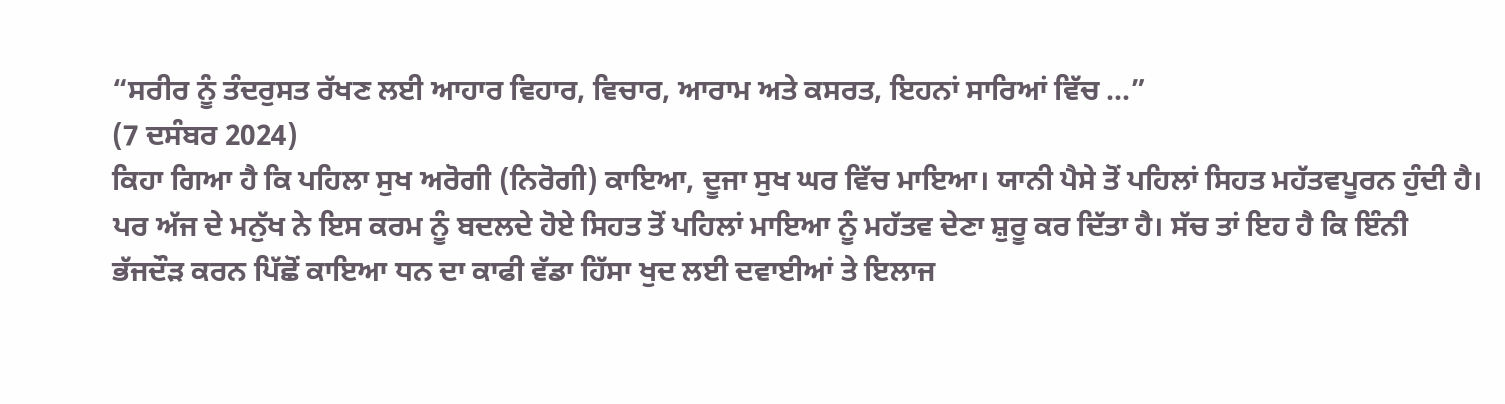“ਸਰੀਰ ਨੂੰ ਤੰਦਰੁਸਤ ਰੱਖਣ ਲਈ ਆਹਾਰ ਵਿਹਾਰ, ਵਿਚਾਰ, ਆਰਾਮ ਅਤੇ ਕਸਰਤ, ਇਹਨਾਂ ਸਾਰਿਆਂ ਵਿੱਚ ...”
(7 ਦਸੰਬਰ 2024)
ਕਿਹਾ ਗਿਆ ਹੈ ਕਿ ਪਹਿਲਾ ਸੁਖ ਅਰੋਗੀ (ਨਿਰੋਗੀ) ਕਾਇਆ, ਦੂਜਾ ਸੁਖ ਘਰ ਵਿੱਚ ਮਾਇਆ। ਯਾਨੀ ਪੈਸੇ ਤੋਂ ਪਹਿਲਾਂ ਸਿਹਤ ਮਹੱਤਵਪੂਰਨ ਹੁੰਦੀ ਹੈ। ਪਰ ਅੱਜ ਦੇ ਮਨੁੱਖ ਨੇ ਇਸ ਕਰਮ ਨੂੰ ਬਦਲਦੇ ਹੋਏ ਸਿਹਤ ਤੋਂ ਪਹਿਲਾਂ ਮਾਇਆ ਨੂੰ ਮਹੱਤਵ ਦੇਣਾ ਸ਼ੁਰੂ ਕਰ ਦਿੱਤਾ ਹੈ। ਸੱਚ ਤਾਂ ਇਹ ਹੈ ਕਿ ਇੰਨੀ ਭੱਜਦੌੜ ਕਰਨ ਪਿੱਛੋਂ ਕਾਇਆ ਧਨ ਦਾ ਕਾਫੀ ਵੱਡਾ ਹਿੱਸਾ ਖੁਦ ਲਈ ਦਵਾਈਆਂ ਤੇ ਇਲਾਜ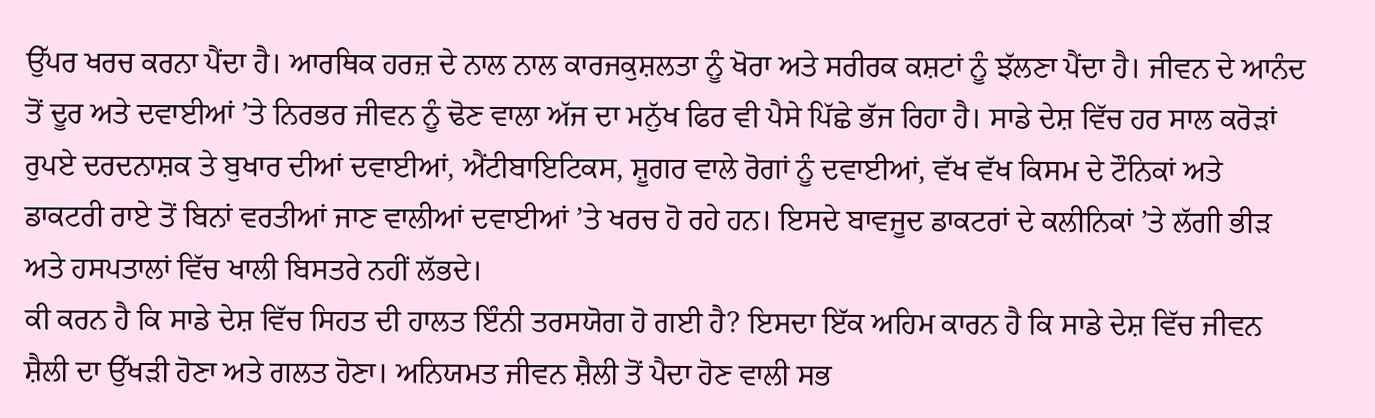ਉੱਪਰ ਖਰਚ ਕਰਨਾ ਪੈਂਦਾ ਹੈ। ਆਰਥਿਕ ਹਰਜ਼ ਦੇ ਨਾਲ ਨਾਲ ਕਾਰਜਕੁਸ਼ਲਤਾ ਨੂੰ ਖੋਰਾ ਅਤੇ ਸਰੀਰਕ ਕਸ਼ਟਾਂ ਨੂੰ ਝੱਲਣਾ ਪੈਂਦਾ ਹੈ। ਜੀਵਨ ਦੇ ਆਨੰਦ ਤੋਂ ਦੂਰ ਅਤੇ ਦਵਾਈਆਂ ’ਤੇ ਨਿਰਭਰ ਜੀਵਨ ਨੂੰ ਢੋਣ ਵਾਲਾ ਅੱਜ ਦਾ ਮਨੁੱਖ ਫਿਰ ਵੀ ਪੈਸੇ ਪਿੱਛੇ ਭੱਜ ਰਿਹਾ ਹੈ। ਸਾਡੇ ਦੇਸ਼ ਵਿੱਚ ਹਰ ਸਾਲ ਕਰੋੜਾਂ ਰੁਪਏ ਦਰਦਨਾਸ਼ਕ ਤੇ ਬੁਖਾਰ ਦੀਆਂ ਦਵਾਈਆਂ, ਐਂਟੀਬਾਇਟਿਕਸ, ਸ਼ੂਗਰ ਵਾਲੇ ਰੋਗਾਂ ਨੂੰ ਦਵਾਈਆਂ, ਵੱਖ ਵੱਖ ਕਿਸਮ ਦੇ ਟੌਨਿਕਾਂ ਅਤੇ ਡਾਕਟਰੀ ਰਾਏ ਤੋਂ ਬਿਨਾਂ ਵਰਤੀਆਂ ਜਾਣ ਵਾਲੀਆਂ ਦਵਾਈਆਂ ’ਤੇ ਖਰਚ ਹੋ ਰਹੇ ਹਨ। ਇਸਦੇ ਬਾਵਜੂਦ ਡਾਕਟਰਾਂ ਦੇ ਕਲੀਨਿਕਾਂ ’ਤੇ ਲੱਗੀ ਭੀੜ ਅਤੇ ਹਸਪਤਾਲਾਂ ਵਿੱਚ ਖਾਲੀ ਬਿਸਤਰੇ ਨਹੀਂ ਲੱਭਦੇ।
ਕੀ ਕਰਨ ਹੈ ਕਿ ਸਾਡੇ ਦੇਸ਼ ਵਿੱਚ ਸਿਹਤ ਦੀ ਹਾਲਤ ਇੰਨੀ ਤਰਸਯੋਗ ਹੋ ਗਈ ਹੈ? ਇਸਦਾ ਇੱਕ ਅਹਿਮ ਕਾਰਨ ਹੈ ਕਿ ਸਾਡੇ ਦੇਸ਼ ਵਿੱਚ ਜੀਵਨ ਸ਼ੈਲੀ ਦਾ ਉੱਖੜੀ ਹੋਣਾ ਅਤੇ ਗਲਤ ਹੋਣਾ। ਅਨਿਯਮਤ ਜੀਵਨ ਸ਼ੈਲੀ ਤੋਂ ਪੈਦਾ ਹੋਣ ਵਾਲੀ ਸਭ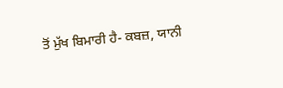ਤੋਂ ਮੁੱਖ ਬਿਮਾਰੀ ਹੈ- ਕਬਜ਼, ਯਾਨੀ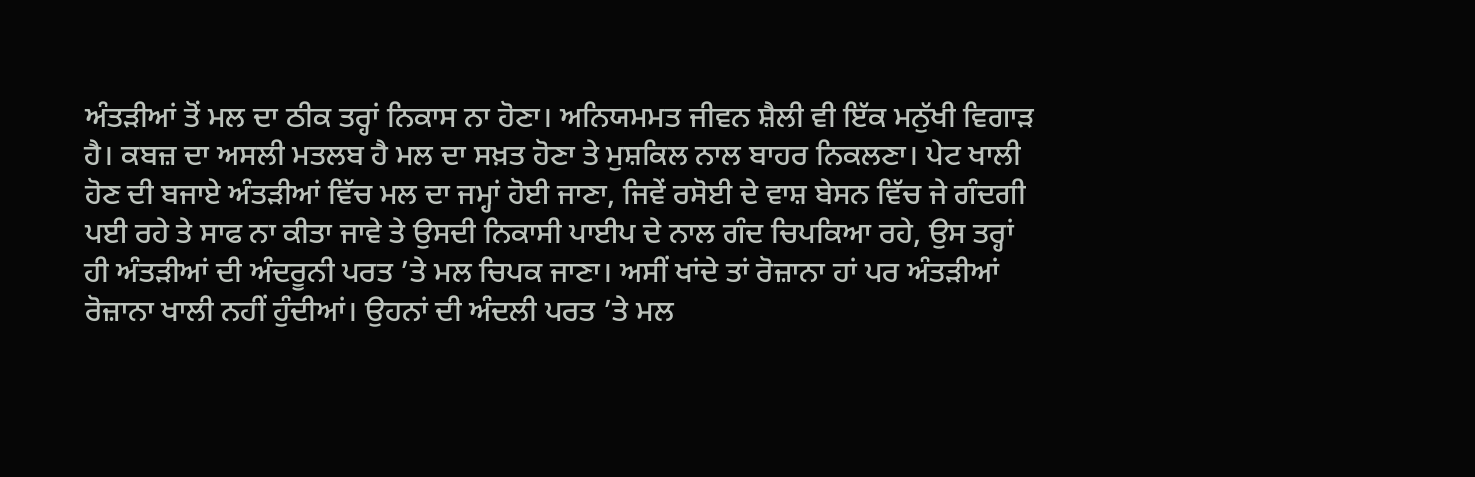ਅੰਤੜੀਆਂ ਤੋਂ ਮਲ ਦਾ ਠੀਕ ਤਰ੍ਹਾਂ ਨਿਕਾਸ ਨਾ ਹੋਣਾ। ਅਨਿਯਮਮਤ ਜੀਵਨ ਸ਼ੈਲੀ ਵੀ ਇੱਕ ਮਨੁੱਖੀ ਵਿਗਾੜ ਹੈ। ਕਬਜ਼ ਦਾ ਅਸਲੀ ਮਤਲਬ ਹੈ ਮਲ ਦਾ ਸਖ਼ਤ ਹੋਣਾ ਤੇ ਮੁਸ਼ਕਿਲ ਨਾਲ ਬਾਹਰ ਨਿਕਲਣਾ। ਪੇਟ ਖਾਲੀ ਹੋਣ ਦੀ ਬਜਾਏ ਅੰਤੜੀਆਂ ਵਿੱਚ ਮਲ ਦਾ ਜਮ੍ਹਾਂ ਹੋਈ ਜਾਣਾ, ਜਿਵੇਂ ਰਸੋਈ ਦੇ ਵਾਸ਼ ਬੇਸਨ ਵਿੱਚ ਜੇ ਗੰਦਗੀ ਪਈ ਰਹੇ ਤੇ ਸਾਫ ਨਾ ਕੀਤਾ ਜਾਵੇ ਤੇ ਉਸਦੀ ਨਿਕਾਸੀ ਪਾਈਪ ਦੇ ਨਾਲ ਗੰਦ ਚਿਪਕਿਆ ਰਹੇ, ਉਸ ਤਰ੍ਹਾਂ ਹੀ ਅੰਤੜੀਆਂ ਦੀ ਅੰਦਰੂਨੀ ਪਰਤ ’ਤੇ ਮਲ ਚਿਪਕ ਜਾਣਾ। ਅਸੀਂ ਖਾਂਦੇ ਤਾਂ ਰੋਜ਼ਾਨਾ ਹਾਂ ਪਰ ਅੰਤੜੀਆਂ ਰੋਜ਼ਾਨਾ ਖਾਲੀ ਨਹੀਂ ਹੁੰਦੀਆਂ। ਉਹਨਾਂ ਦੀ ਅੰਦਲੀ ਪਰਤ ’ਤੇ ਮਲ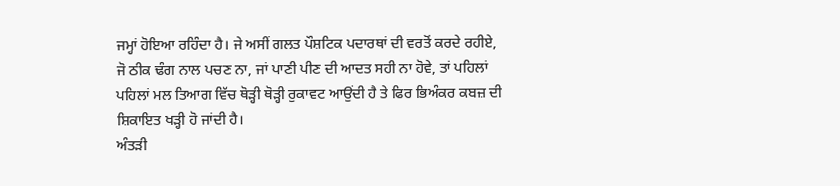ਜਮ੍ਹਾਂ ਹੋਇਆ ਰਹਿੰਦਾ ਹੈ। ਜੇ ਅਸੀਂ ਗਲਤ ਪੌਸ਼ਟਿਕ ਪਦਾਰਥਾਂ ਦੀ ਵਰਤੋਂ ਕਰਦੇ ਰਹੀਏ, ਜੋ ਠੀਕ ਢੰਗ ਨਾਲ ਪਚਣ ਨਾ, ਜਾਂ ਪਾਣੀ ਪੀਣ ਦੀ ਆਦਤ ਸਹੀ ਨਾ ਹੋਵੇ, ਤਾਂ ਪਹਿਲਾਂ ਪਹਿਲਾਂ ਮਲ ਤਿਆਗ ਵਿੱਚ ਥੋੜ੍ਹੀ ਥੋੜ੍ਹੀ ਰੁਕਾਵਟ ਆਉਂਦੀ ਹੈ ਤੇ ਫਿਰ ਭਿਅੰਕਰ ਕਬਜ਼ ਦੀ ਸ਼ਿਕਾਇਤ ਖੜ੍ਹੀ ਹੋ ਜਾਂਦੀ ਹੈ।
ਅੰਤੜੀ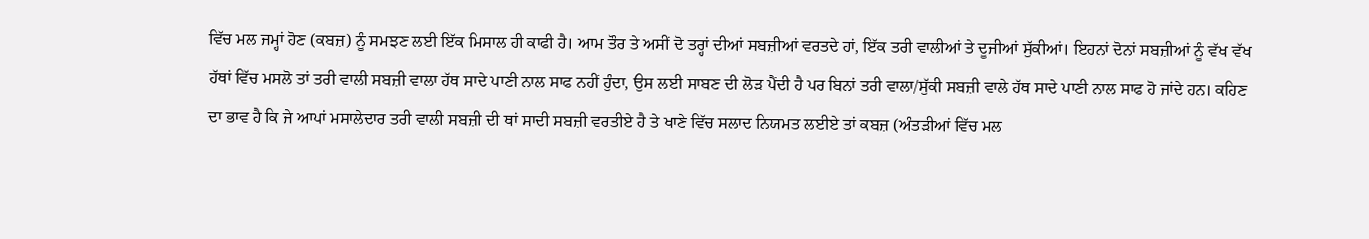ਵਿੱਚ ਮਲ ਜਮ੍ਹਾਂ ਹੋਣ (ਕਬਜ਼) ਨੂੰ ਸਮਝਣ ਲਈ ਇੱਕ ਮਿਸਾਲ ਹੀ ਕਾਫੀ ਹੈ। ਆਮ ਤੌਰ ਤੇ ਅਸੀਂ ਦੋ ਤਰ੍ਹਾਂ ਦੀਆਂ ਸਬਜ਼ੀਆਂ ਵਰਤਦੇ ਹਾਂ, ਇੱਕ ਤਰੀ ਵਾਲੀਆਂ ਤੇ ਦੂਜੀਆਂ ਸੁੱਕੀਆਂ। ਇਹਨਾਂ ਦੋਨਾਂ ਸਬਜ਼ੀਆਂ ਨੂੰ ਵੱਖ ਵੱਖ ਹੱਥਾਂ ਵਿੱਚ ਮਸਲੋ ਤਾਂ ਤਰੀ ਵਾਲੀ ਸਬਜ਼ੀ ਵਾਲਾ ਹੱਥ ਸਾਦੇ ਪਾਣੀ ਨਾਲ ਸਾਫ ਨਹੀਂ ਹੁੰਦਾ, ਉਸ ਲਈ ਸਾਬਣ ਦੀ ਲੋੜ ਪੈਂਦੀ ਹੈ ਪਰ ਬਿਨਾਂ ਤਰੀ ਵਾਲਾ/ਸੁੱਕੀ ਸਬਜ਼ੀ ਵਾਲੇ ਹੱਥ ਸਾਦੇ ਪਾਣੀ ਨਾਲ ਸਾਫ ਹੋ ਜਾਂਦੇ ਹਨ। ਕਹਿਣ ਦਾ ਭਾਵ ਹੈ ਕਿ ਜੇ ਆਪਾਂ ਮਸਾਲੇਦਾਰ ਤਰੀ ਵਾਲੀ ਸਬਜ਼ੀ ਦੀ ਥਾਂ ਸਾਦੀ ਸਬਜ਼ੀ ਵਰਤੀਏ ਹੈ ਤੇ ਖਾਣੇ ਵਿੱਚ ਸਲਾਦ ਨਿਯਮਤ ਲਈਏ ਤਾਂ ਕਬਜ਼ (ਅੰਤੜੀਆਂ ਵਿੱਚ ਮਲ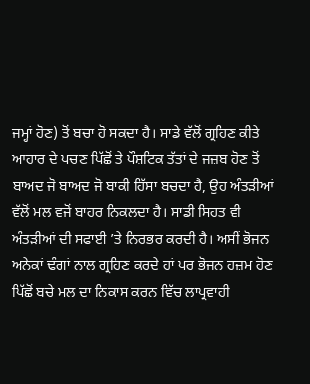ਜਮ੍ਹਾਂ ਹੋਣ) ਤੋਂ ਬਚਾ ਹੋ ਸਕਦਾ ਹੈ। ਸਾਡੇ ਵੱਲੋਂ ਗ੍ਰਹਿਣ ਕੀਤੇ ਆਹਾਰ ਦੇ ਪਚਣ ਪਿੱਛੋਂ ਤੇ ਪੌਸ਼ਟਿਕ ਤੱਤਾਂ ਦੇ ਜਜ਼ਬ ਹੋਣ ਤੋਂ ਬਾਅਦ ਜੋ ਬਾਅਦ ਜੋ ਬਾਕੀ ਹਿੱਸਾ ਬਚਦਾ ਹੈ, ਉਹ ਅੰਤੜੀਆਂ ਵੱਲੋਂ ਮਲ ਵਜੋਂ ਬਾਹਰ ਨਿਕਲਦਾ ਹੈ। ਸਾਡੀ ਸਿਹਤ ਵੀ ਅੰਤੜੀਆਂ ਦੀ ਸਫਾਈ ’ਤੇ ਨਿਰਭਰ ਕਰਦੀ ਹੈ। ਅਸੀਂ ਭੋਜਨ ਅਨੇਕਾਂ ਢੰਗਾਂ ਨਾਲ ਗ੍ਰਹਿਣ ਕਰਦੇ ਹਾਂ ਪਰ ਭੋਜਨ ਹਜ਼ਮ ਹੋਣ ਪਿੱਛੋਂ ਬਚੇ ਮਲ ਦਾ ਨਿਕਾਸ ਕਰਨ ਵਿੱਚ ਲਾਪ੍ਰਵਾਹੀ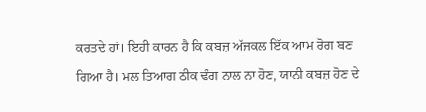ਕਰਤਦੇ ਹਾਂ। ਇਹੀ ਕਾਰਨ ਹੈ ਕਿ ਕਬਜ਼ ਅੱਜਕਲ ਇੱਕ ਆਮ ਰੋਗ ਬਣ ਗਿਆ ਹੈ। ਮਲ ਤਿਆਗ ਠੀਕ ਢੰਗ ਨਾਲ ਨਾ ਹੋਣ, ਯਾਨੀ ਕਬਜ਼ ਹੋਣ ਦੇ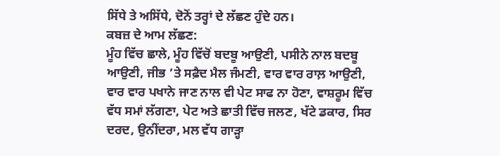ਸਿੱਧੇ ਤੇ ਅਸਿੱਧੇ, ਦੋਨੋਂ ਤਰ੍ਹਾਂ ਦੇ ਲੱਛਣ ਹੁੰਦੇ ਹਨ।
ਕਬਜ਼ ਦੇ ਆਮ ਲੱਛਣ:
ਮੂੰਹ ਵਿੱਚ ਛਾਲੇ, ਮੂੰਹ ਵਿੱਚੋਂ ਬਦਬੂ ਆਉਣੀ, ਪਸੀਨੇ ਨਾਲ ਬਦਬੂ ਆਉਣੀ, ਜੀਭ ’ਤੇ ਸਫ਼ੈਦ ਮੈਲ ਜੰਮਣੀ, ਵਾਰ ਵਾਰ ਰਾਲ਼ ਆਉਣੀ, ਵਾਰ ਵਾਰ ਪਖਾਨੇ ਜਾਣ ਨਾਲ ਵੀ ਪੇਟ ਸਾਫ ਨਾ ਹੋਣਾ, ਵਾਸ਼ਰੂਮ ਵਿੱਚ ਵੱਧ ਸਮਾਂ ਲੱਗਣਾ, ਪੇਟ ਅਤੇ ਛਾਤੀ ਵਿੱਚ ਜਲਣ, ਖੱਟੇ ਡਕਾਰ, ਸਿਰ ਦਰਦ, ਉਨੀਂਦਰਾ, ਮਲ ਵੱਧ ਗਾੜ੍ਹਾ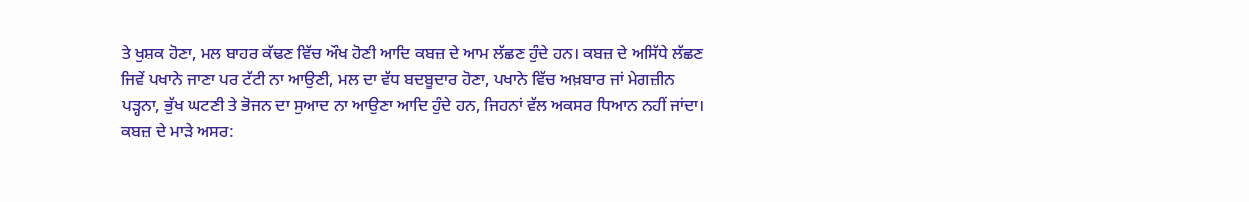ਤੇ ਖੁਸ਼ਕ ਹੋਣਾ, ਮਲ ਬਾਹਰ ਕੱਢਣ ਵਿੱਚ ਔਖ ਹੋਣੀ ਆਦਿ ਕਬਜ਼ ਦੇ ਆਮ ਲੱਛਣ ਹੁੰਦੇ ਹਨ। ਕਬਜ਼ ਦੇ ਅਸਿੱਧੇ ਲੱਛਣ ਜਿਵੇਂ ਪਖਾਨੇ ਜਾਣਾ ਪਰ ਟੱਟੀ ਨਾ ਆਉਣੀ, ਮਲ ਦਾ ਵੱਧ ਬਦਬੂਦਾਰ ਹੋਣਾ, ਪਖਾਨੇ ਵਿੱਚ ਅਖ਼ਬਾਰ ਜਾਂ ਮੇਗਜ਼ੀਨ ਪੜ੍ਹਨਾ, ਭੁੱਖ ਘਟਣੀ ਤੇ ਭੋਜਨ ਦਾ ਸੁਆਦ ਨਾ ਆਉਣਾ ਆਦਿ ਹੁੰਦੇ ਹਨ, ਜਿਹਨਾਂ ਵੱਲ ਅਕਸਰ ਧਿਆਨ ਨਹੀਂ ਜਾਂਦਾ।
ਕਬਜ਼ ਦੇ ਮਾੜੇ ਅਸਰ: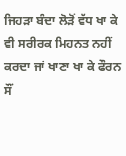ਜਿਹੜਾ ਬੰਦਾ ਲੋੜੋਂ ਵੱਧ ਖਾ ਕੇ ਵੀ ਸਰੀਰਕ ਮਿਹਨਤ ਨਹੀਂ ਕਰਦਾ ਜਾਂ ਖਾਣਾ ਖਾ ਕੇ ਫੌਰਨ ਸੌਂ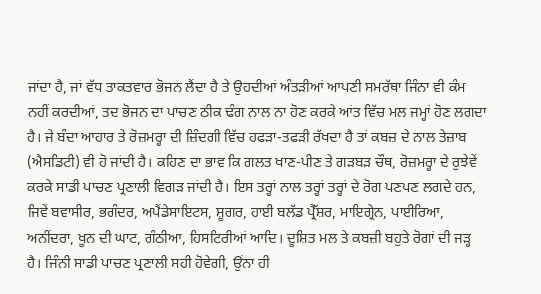ਜਾਂਦਾ ਹੈ, ਜਾਂ ਵੱਧ ਤਾਕਤਵਾਰ ਭੋਜਨ ਲੈਂਦਾ ਹੈ ਤੇ ਉਹਦੀਆਂ ਅੰਤੜੀਆਂ ਆਪਣੀ ਸਮਰੱਥਾ ਜਿੰਨਾ ਵੀ ਕੰਮ ਨਹੀਂ ਕਰਦੀਆਂ, ਤਦ ਭੋਜਨ ਦਾ ਪਾਚਣ ਠੀਕ ਢੰਗ ਨਾਲ ਨਾ ਹੋਣ ਕਰਕੇ ਆਂਤ ਵਿੱਚ ਮਲ ਜਮ੍ਹਾਂ ਹੋਣ ਲਗਦਾ ਹੈ। ਜੇ ਬੰਦਾ ਆਹਾਰ ਤੇ ਰੋਜ਼ਮਰ੍ਹਾ ਦੀ ਜ਼ਿੰਦਗੀ ਵਿੱਚ ਹਫੜਾ-ਤਫੜੀ ਰੱਖਦਾ ਹੈ ਤਾਂ ਕਬਜ਼ ਦੇ ਨਾਲ ਤੇਜ਼ਾਬ (ਐਸਡਿਟੀ) ਵੀ ਹੋ ਜਾਂਦੀ ਹੈ। ਕਹਿਣ ਦਾ ਭਾਵ ਕਿ ਗਲਤ ਖਾਣ-ਪੀਣ ਤੇ ਗੜਬੜ ਚੌਥ, ਰੋਜ਼ਮਰ੍ਹਾ ਦੇ ਰੁਝੇਵੇਂ ਕਰਕੇ ਸਾਡੀ ਪਾਚਣ ਪ੍ਰਣਾਲੀ ਵਿਗੜ ਜਾਂਦੀ ਹੈ। ਇਸ ਤਰ੍ਹਾਂ ਨਾਲ ਤਰ੍ਹਾਂ ਤਰ੍ਹਾਂ ਦੇ ਰੋਗ ਪਣਪਣ ਲਗਦੇ ਹਨ, ਜਿਵੇਂ ਬਵਾਸੀਰ, ਭਗੰਦਰ, ਅਪੈਂਡੇਸਾਇਟਸ, ਸ਼ੂਗਰ, ਹਾਈ ਬਲੱਡ ਪ੍ਰੈੱਸ਼ਰ, ਮਾਇਗ੍ਰੇਨ, ਪਾਈਰਿਆ, ਅਨੀਂਦਰਾ, ਖੂਨ ਦੀ ਘਾਟ, ਗੰਠੀਆ, ਹਿਸਟਿਰੀਆਂ ਆਦਿ। ਦੂਸ਼ਿਤ ਮਲ ਤੇ ਕਬਜ਼ੀ ਬਹੁਤੇ ਰੋਗਾਂ ਦੀ ਜੜ੍ਹ ਹੈ। ਜਿੰਨੀ ਸਾਡੀ ਪਾਚਣ ਪ੍ਰਣਾਲੀ ਸਹੀ ਹੋਵੇਗੀ, ਉਂਨਾ ਹੀ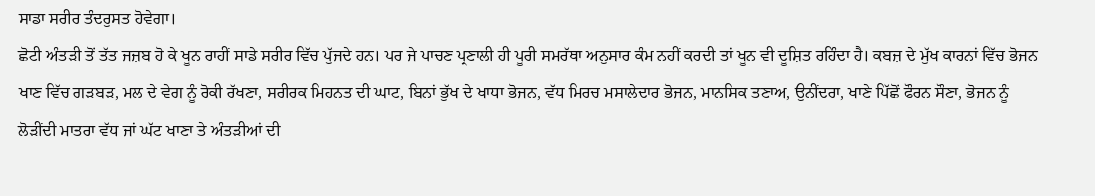ਸਾਡਾ ਸਰੀਰ ਤੰਦਰੁਸਤ ਹੋਵੇਗਾ।
ਛੋਟੀ ਅੰਤੜੀ ਤੋਂ ਤੱਤ ਜਜ਼ਬ ਹੋ ਕੇ ਖੂਨ ਰਾਹੀਂ ਸਾਡੇ ਸਰੀਰ ਵਿੱਚ ਪੁੱਜਦੇ ਹਨ। ਪਰ ਜੇ ਪਾਚਣ ਪ੍ਰਣਾਲੀ ਹੀ ਪੂਰੀ ਸਮਰੱਥਾ ਅਨੁਸਾਰ ਕੰਮ ਨਹੀਂ ਕਰਦੀ ਤਾਂ ਖੂਨ ਵੀ ਦੂਸ਼ਿਤ ਰਹਿੰਦਾ ਹੈ। ਕਬਜ਼ ਦੇ ਮੁੱਖ ਕਾਰਨਾਂ ਵਿੱਚ ਭੋਜਨ ਖਾਣ ਵਿੱਚ ਗੜਬੜ, ਮਲ ਦੇ ਵੇਗ ਨੂੰ ਰੋਕੀ ਰੱਖਣਾ, ਸਰੀਰਕ ਮਿਹਨਤ ਦੀ ਘਾਟ, ਬਿਨਾਂ ਭੁੱਖ ਦੇ ਖਾਧਾ ਭੋਜਨ, ਵੱਧ ਮਿਰਚ ਮਸਾਲੇਦਾਰ ਭੋਜਨ, ਮਾਨਸਿਕ ਤਣਾਅ, ਉਨੀਂਦਰਾ, ਖਾਣੇ ਪਿੱਛੋਂ ਫੌਰਨ ਸੌਣਾ, ਭੋਜਨ ਨੂੰ ਲੋੜੀਂਦੀ ਮਾਤਰਾ ਵੱਧ ਜਾਂ ਘੱਟ ਖਾਣਾ ਤੇ ਅੰਤੜੀਆਂ ਦੀ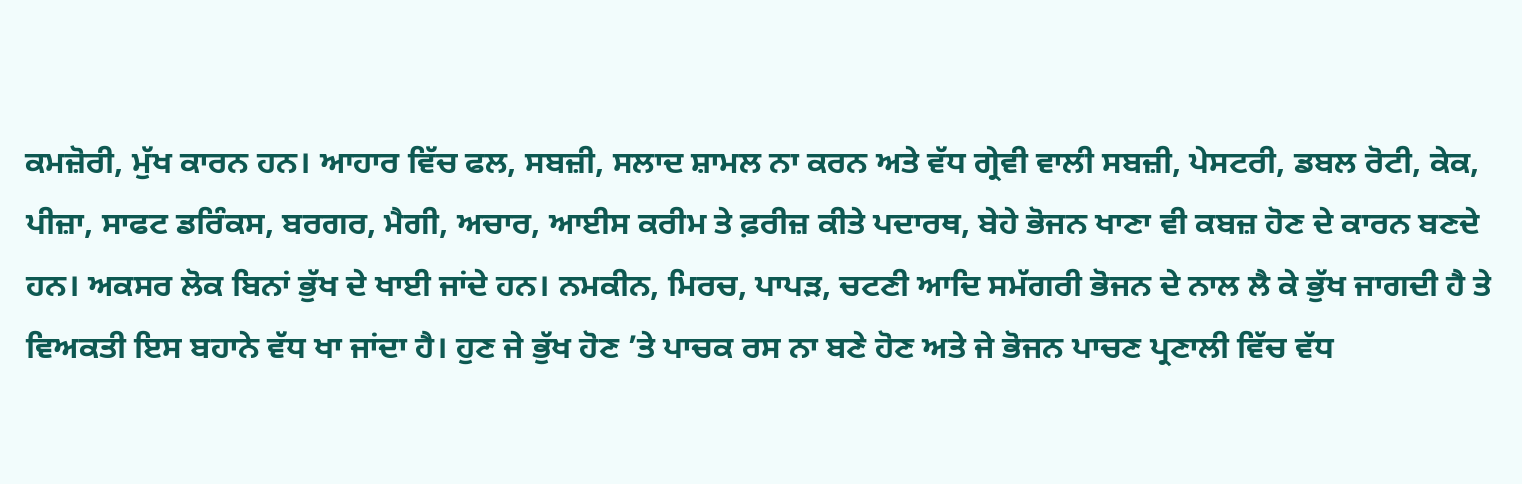ਕਮਜ਼ੋਰੀ, ਮੁੱਖ ਕਾਰਨ ਹਨ। ਆਹਾਰ ਵਿੱਚ ਫਲ, ਸਬਜ਼ੀ, ਸਲਾਦ ਸ਼ਾਮਲ ਨਾ ਕਰਨ ਅਤੇ ਵੱਧ ਗ੍ਰੇਵੀ ਵਾਲੀ ਸਬਜ਼ੀ, ਪੇਸਟਰੀ, ਡਬਲ ਰੋਟੀ, ਕੇਕ, ਪੀਜ਼ਾ, ਸਾਫਟ ਡਰਿੰਕਸ, ਬਰਗਰ, ਮੈਗੀ, ਅਚਾਰ, ਆਈਸ ਕਰੀਮ ਤੇ ਫ਼ਰੀਜ਼ ਕੀਤੇ ਪਦਾਰਥ, ਬੇਹੇ ਭੋਜਨ ਖਾਣਾ ਵੀ ਕਬਜ਼ ਹੋਣ ਦੇ ਕਾਰਨ ਬਣਦੇ ਹਨ। ਅਕਸਰ ਲੋਕ ਬਿਨਾਂ ਭੁੱਖ ਦੇ ਖਾਈ ਜਾਂਦੇ ਹਨ। ਨਮਕੀਨ, ਮਿਰਚ, ਪਾਪੜ, ਚਟਣੀ ਆਦਿ ਸਮੱਗਰੀ ਭੋਜਨ ਦੇ ਨਾਲ ਲੈ ਕੇ ਭੁੱਖ ਜਾਗਦੀ ਹੈ ਤੇ ਵਿਅਕਤੀ ਇਸ ਬਹਾਨੇ ਵੱਧ ਖਾ ਜਾਂਦਾ ਹੈ। ਹੁਣ ਜੇ ਭੁੱਖ ਹੋਣ ’ਤੇ ਪਾਚਕ ਰਸ ਨਾ ਬਣੇ ਹੋਣ ਅਤੇ ਜੇ ਭੋਜਨ ਪਾਚਣ ਪ੍ਰਣਾਲੀ ਵਿੱਚ ਵੱਧ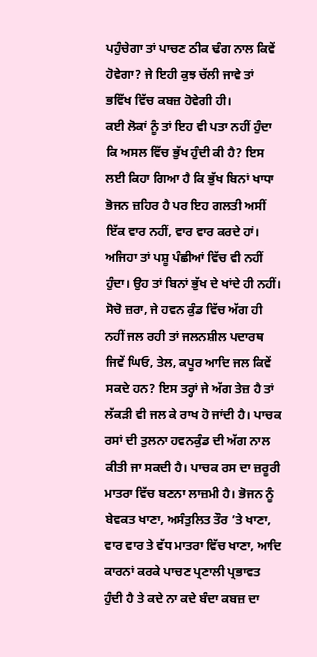ਪਹੁੰਚੇਗਾ ਤਾਂ ਪਾਚਣ ਠੀਕ ਢੰਗ ਨਾਲ ਕਿਵੇਂ ਹੋਵੇਗਾ? ਜੇ ਇਹੀ ਕੁਝ ਚੱਲੀ ਜਾਵੇ ਤਾਂ ਭਵਿੱਖ ਵਿੱਚ ਕਬਜ਼ ਹੋਵੇਗੀ ਹੀ।
ਕਈ ਲੋਕਾਂ ਨੂੰ ਤਾਂ ਇਹ ਵੀ ਪਤਾ ਨਹੀਂ ਹੁੰਦਾ ਕਿ ਅਸਲ ਵਿੱਚ ਭੁੱਖ ਹੁੰਦੀ ਕੀ ਹੈ? ਇਸ ਲਈ ਕਿਹਾ ਗਿਆ ਹੈ ਕਿ ਭੁੱਖ ਬਿਨਾਂ ਖਾਧਾ ਭੋਜਨ ਜ਼ਹਿਰ ਹੈ ਪਰ ਇਹ ਗਲਤੀ ਅਸੀਂ ਇੱਕ ਵਾਰ ਨਹੀਂ, ਵਾਰ ਵਾਰ ਕਰਦੇ ਹਾਂ। ਅਜਿਹਾ ਤਾਂ ਪਸ਼ੂ ਪੰਛੀਆਂ ਵਿੱਚ ਵੀ ਨਹੀਂ ਹੁੰਦਾ। ਉਹ ਤਾਂ ਬਿਨਾਂ ਭੁੱਖ ਦੇ ਖਾਂਦੇ ਹੀ ਨਹੀਂ। ਸੋਚੋ ਜ਼ਰਾ, ਜੇ ਹਵਨ ਕੁੰਡ ਵਿੱਚ ਅੱਗ ਹੀ ਨਹੀਂ ਜਲ ਰਹੀ ਤਾਂ ਜਲਨਸ਼ੀਲ ਪਦਾਰਥ ਜਿਵੇਂ ਘਿਓ, ਤੇਲ, ਕਪੂਰ ਆਦਿ ਜਲ ਕਿਵੇਂ ਸਕਦੇ ਹਨ? ਇਸ ਤਰ੍ਹਾਂ ਜੇ ਅੱਗ ਤੇਜ਼ ਹੈ ਤਾਂ ਲੱਕੜੀ ਵੀ ਜਲ ਕੇ ਰਾਖ ਹੋ ਜਾਂਦੀ ਹੈ। ਪਾਚਕ ਰਸਾਂ ਦੀ ਤੁਲਨਾ ਹਵਨਕੁੰਡ ਦੀ ਅੱਗ ਨਾਲ ਕੀਤੀ ਜਾ ਸਕਦੀ ਹੈ। ਪਾਚਕ ਰਸ ਦਾ ਜ਼ਰੂਰੀ ਮਾਤਰਾ ਵਿੱਚ ਬਣਨਾ ਲਾਜ਼ਮੀ ਹੈ। ਭੋਜਨ ਨੂੰ ਬੇਵਕਤ ਖਾਣਾ, ਅਸੰਤੁਲਿਤ ਤੌਰ ’ਤੇ ਖਾਣਾ, ਵਾਰ ਵਾਰ ਤੇ ਵੱਧ ਮਾਤਰਾ ਵਿੱਚ ਖਾਣਾ, ਆਦਿ ਕਾਰਨਾਂ ਕਰਕੇ ਪਾਚਣ ਪ੍ਰਣਾਲੀ ਪ੍ਰਭਾਵਤ ਹੁੰਦੀ ਹੈ ਤੇ ਕਦੇ ਨਾ ਕਦੇ ਬੰਦਾ ਕਬਜ਼ ਦਾ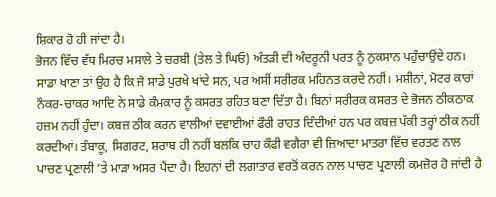ਸ਼ਿਕਾਰ ਹੋ ਹੀ ਜਾਂਦਾ ਹੈ।
ਭੋਜਨ ਵਿੱਚ ਵੱਧ ਮਿਰਚ ਮਸਾਲੇ ਤੇ ਚਰਬੀ (ਤੇਲ ਤੇ ਘਿਓ) ਅੰਤੜੀ ਦੀ ਅੰਦਰੂਨੀ ਪਰਤ ਨੂੰ ਨੁਕਸਾਨ ਪਹੁੰਚਾਉਂਦੇ ਹਨ। ਸਾਡਾ ਖਾਣਾ ਤਾਂ ਉਹ ਹੈ ਕਿ ਜੋ ਸਾਡੇ ਪੁਰਖੇ ਖਾਂਦੇ ਸਨ, ਪਰ ਅਸੀਂ ਸਰੀਰਕ ਮਹਿਨਤ ਕਰਦੇ ਨਹੀਂ। ਮਸ਼ੀਨਾਂ, ਮੋਟਰ ਕਾਰਾਂ ਨੌਕਰ-ਚਾਕਰ ਆਦਿ ਨੇ ਸਾਡੇ ਕੰਮਕਾਰ ਨੂੰ ਕਸਰਤ ਰਹਿਤ ਬਣਾ ਦਿੱਤਾ ਹੈ। ਬਿਨਾਂ ਸਰੀਰਕ ਕਸਰਤ ਦੇ ਭੋਜਨ ਠੀਕਠਾਕ ਹਜ਼ਮ ਨਹੀਂ ਹੁੰਦਾ। ਕਬਜ਼ ਠੀਕ ਕਰਨ ਵਾਲੀਆਂ ਦਵਾਈਆਂ ਫੌਰੀ ਰਾਹਤ ਦਿੰਦੀਆਂ ਹਨ ਪਰ ਕਬਜ਼ ਪੱਕੀ ਤਰ੍ਹਾਂ ਠੀਕ ਨਹੀਂ ਕਰਦੀਆਂ। ਤੰਬਾਕੂ, ਸਿਗਰਟ, ਸ਼ਰਾਬ ਹੀ ਨਹੀਂ ਬਲਕਿ ਚਾਹ ਕੌਫੀ ਵਗੈਰਾ ਵੀ ਜ਼ਿਆਦਾ ਮਾਤਰਾ ਵਿੱਚ ਵਰਤਣ ਨਾਲ ਪਾਚਣ ਪ੍ਰਣਾਲੀ ’ਤੇ ਮਾੜਾ ਅਸਰ ਪੈਂਦਾ ਹੈ। ਇਹਨਾਂ ਦੀ ਲਗਾਤਾਰ ਵਰਤੋਂ ਕਰਨ ਨਾਲ ਪਾਚਣ ਪ੍ਰਣਾਲੀ ਕਮਜ਼ੋਰ ਹੋ ਜਾਂਦੀ ਹੈ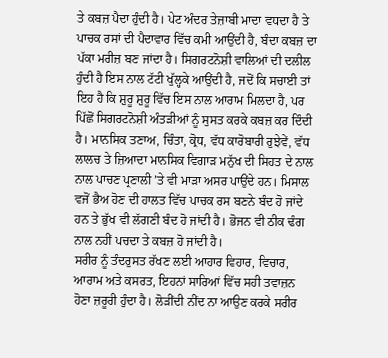ਤੇ ਕਬਜ਼ ਪੈਦਾ ਹੁੰਦੀ ਹੈ। ਪੇਟ ਅੰਦਰ ਤੇਜ਼ਾਬੀ ਮਾਦਾ ਵਧਦਾ ਹੈ ਤੇ ਪਾਚਕ ਰਸਾਂ ਦੀ ਪੈਦਾਵਾਰ ਵਿੱਚ ਕਮੀ ਆਉਂਦੀ ਹੈ, ਬੰਦਾ ਕਬਜ਼ ਦਾ ਪੱਕਾ ਮਰੀਜ਼ ਬਣ ਜਾਂਦਾ ਹੈ। ਸਿਗਰਟਨੋਸ਼ੀ ਵਾਲਿਆਂ ਦੀ ਦਲੀਲ ਹੁੰਦੀ ਹੈ ਇਸ ਨਾਲ ਟੱਟੀ ਖੁੱਲ੍ਹਕੇ ਆਉਂਦੀ ਹੈ, ਜਦੋਂ ਕਿ ਸਚਾਈ ਤਾਂ ਇਹ ਹੈ ਕਿ ਸ਼ੁਰੂ ਸ਼ੁਰੂ ਵਿੱਚ ਇਸ ਨਾਲ ਆਰਾਮ ਮਿਲਦਾ ਹੈ, ਪਰ ਪਿੱਛੋਂ ਸਿਗਰਟਨੋਸ਼ੀ ਅੰਤੜੀਆਂ ਨੂੰ ਸੁਸਤ ਕਰਕੇ ਕਬਜ਼ ਕਰ ਦਿੰਦੀ ਹੈ। ਮਾਨਸਿਕ ਤਣਾਅ, ਚਿੰਤਾ, ਕ੍ਰੋਧ, ਵੱਧ ਕਾਰੋਬਾਰੀ ਰੁਝੇਵੇਂ, ਵੱਧ ਲਾਲਚ ਤੇ ਜ਼ਿਆਦਾ ਮਾਨਸਿਕ ਵਿਗਾੜ ਮਨੁੱਖ ਦੀ ਸਿਹਤ ਦੇ ਨਾਲ ਨਾਲ ਪਾਚਣ ਪ੍ਰਣਾਲੀ ’ਤੇ ਵੀ ਮਾੜਾ ਅਸਰ ਪਾਉਂਦੇ ਹਨ। ਮਿਸਾਲ ਵਜੋਂ ਭੈਅ ਹੋਣ ਦੀ ਹਾਲਤ ਵਿੱਚ ਪਾਚਕ ਰਸ ਬਣਨੇ ਬੰਦ ਹੋ ਜਾਂਦੇ ਹਨ ਤੇ ਭੁੱਖ ਵੀ ਲੱਗਣੀ ਬੰਦ ਹੋ ਜਾਂਦੀ ਹੈ। ਭੋਜਨ ਵੀ ਠੀਕ ਢੰਗ ਨਾਲ ਨਹੀਂ ਪਚਦਾ ਤੇ ਕਬਜ਼ ਹੋ ਜਾਂਦੀ ਹੈ।
ਸਰੀਰ ਨੂੰ ਤੰਦਰੁਸਤ ਰੱਖਣ ਲਈ ਆਹਾਰ ਵਿਹਾਰ, ਵਿਚਾਰ, ਆਰਾਮ ਅਤੇ ਕਸਰਤ, ਇਹਨਾਂ ਸਾਰਿਆਂ ਵਿੱਚ ਸਹੀ ਤਵਾਜ਼ਨ ਹੋਣਾ ਜ਼ਰੂਰੀ ਹੁੰਦਾ ਹੈ। ਲੋੜੀਂਦੀ ਨੀਂਦ ਨਾ ਆਉਣ ਕਰਕੇ ਸਰੀਰ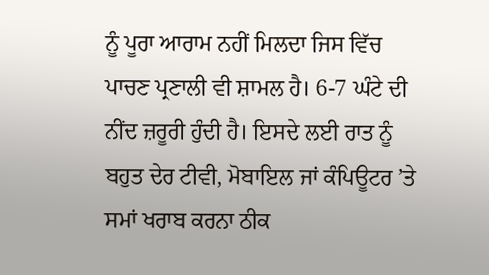ਨੂੰ ਪੂਰਾ ਆਰਾਮ ਨਹੀਂ ਮਿਲਦਾ ਜਿਸ ਵਿੱਚ ਪਾਚਣ ਪ੍ਰਣਾਲੀ ਵੀ ਸ਼ਾਮਲ ਹੈ। 6-7 ਘੰਟੇ ਦੀ ਨੀਂਦ ਜ਼ਰੂਰੀ ਹੁੰਦੀ ਹੈ। ਇਸਦੇ ਲਈ ਰਾਤ ਨੂੰ ਬਹੁਤ ਦੇਰ ਟੀਵੀ, ਮੋਬਾਇਲ ਜਾਂ ਕੰਪਿਊਟਰ ’ਤੇ ਸਮਾਂ ਖਰਾਬ ਕਰਨਾ ਠੀਕ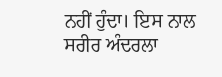ਨਹੀਂ ਹੁੰਦਾ। ਇਸ ਨਾਲ ਸਰੀਰ ਅੰਦਰਲਾ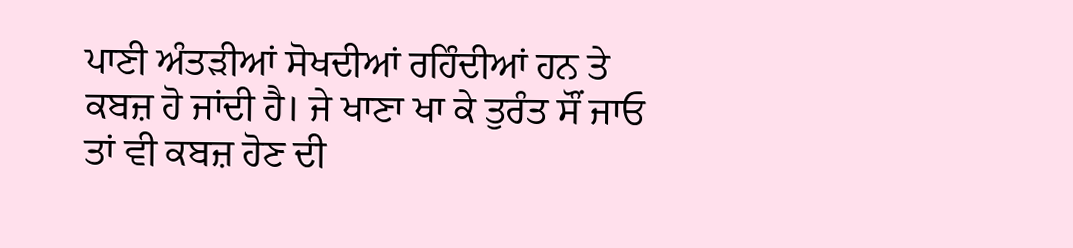ਪਾਣੀ ਅੰਤੜੀਆਂ ਸੋਖਦੀਆਂ ਰਹਿੰਦੀਆਂ ਹਨ ਤੇ ਕਬਜ਼ ਹੋ ਜਾਂਦੀ ਹੈ। ਜੇ ਖਾਣਾ ਖਾ ਕੇ ਤੁਰੰਤ ਸੌਂ ਜਾਓ ਤਾਂ ਵੀ ਕਬਜ਼ ਹੋਣ ਦੀ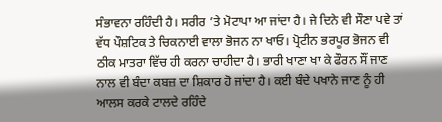ਸੰਭਾਵਨਾ ਰਹਿੰਦੀ ਹੈ। ਸਰੀਰ ’ਤੇ ਮੋਟਾਪਾ ਆ ਜਾਂਦਾ ਹੈ। ਜੇ ਦਿਨੇ ਵੀ ਸੌਣਾ ਪਵੇ ਤਾਂ ਵੱਧ ਪੌਸ਼ਟਿਕ ਤੇ ਚਿਕਨਾਈ ਵਾਲਾ ਭੋਜਨ ਨਾ ਖਾਓ। ਪ੍ਰੋਟੀਨ ਭਰਪੂਰ ਭੋਜਨ ਵੀ ਠੀਕ ਮਾਤਰਾ ਵਿੱਚ ਹੀ ਕਰਨਾ ਚਾਹੀਦਾ ਹੈ। ਭਾਰੀ ਖਾਣਾ ਖਾ ਕੇ ਫੌਰਨ ਸੌਂ ਜਾਣ ਨਾਲ ਵੀ ਬੰਦਾ ਕਬਜ਼ ਦਾ ਸ਼ਿਕਾਰ ਹੋ ਜਾਂਦਾ ਹੈ। ਕਈ ਬੰਦੇ ਪਖਾਨੇ ਜਾਣ ਨੂੰ ਹੀ ਆਲਸ ਕਰਕੇ ਟਾਲਦੇ ਰਹਿੰਦੇ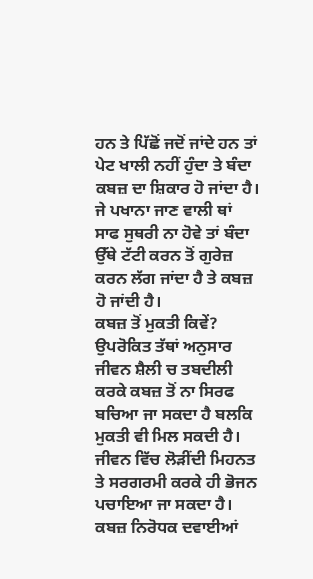ਹਨ ਤੇ ਪਿੱਛੋਂ ਜਦੋਂ ਜਾਂਦੇ ਹਨ ਤਾਂ ਪੇਟ ਖਾਲੀ ਨਹੀਂ ਹੁੰਦਾ ਤੇ ਬੰਦਾ ਕਬਜ਼ ਦਾ ਸ਼ਿਕਾਰ ਹੋ ਜਾਂਦਾ ਹੈ। ਜੇ ਪਖਾਨਾ ਜਾਣ ਵਾਲੀ ਥਾਂ ਸਾਫ ਸੁਥਰੀ ਨਾ ਹੋਵੇ ਤਾਂ ਬੰਦਾ ਉੱਥੇ ਟੱਟੀ ਕਰਨ ਤੋਂ ਗੁਰੇਜ਼ ਕਰਨ ਲੱਗ ਜਾਂਦਾ ਹੈ ਤੇ ਕਬਜ਼ ਹੋ ਜਾਂਦੀ ਹੈ।
ਕਬਜ਼ ਤੋਂ ਮੁਕਤੀ ਕਿਵੇਂ?
ਉਪਰੋਕਿਤ ਤੱਥਾਂ ਅਨੁਸਾਰ ਜੀਵਨ ਸ਼ੈਲੀ ਚ ਤਬਦੀਲੀ ਕਰਕੇ ਕਬਜ਼ ਤੋਂ ਨਾ ਸਿਰਫ ਬਚਿਆ ਜਾ ਸਕਦਾ ਹੈ ਬਲਕਿ ਮੁਕਤੀ ਵੀ ਮਿਲ ਸਕਦੀ ਹੈ। ਜੀਵਨ ਵਿੱਚ ਲੋੜੀਂਦੀ ਮਿਹਨਤ ਤੇ ਸਰਗਰਮੀ ਕਰਕੇ ਹੀ ਭੋਜਨ ਪਚਾਇਆ ਜਾ ਸਕਦਾ ਹੈ। ਕਬਜ਼ ਨਿਰੋਧਕ ਦਵਾਈਆਂ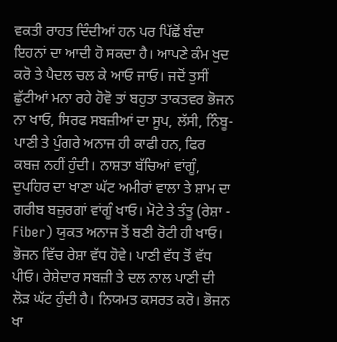ਵਕਤੀ ਰਾਹਤ ਦਿੰਦੀਆਂ ਹਨ ਪਰ ਪਿੱਛੋਂ ਬੰਦਾ ਇਹਨਾਂ ਦਾ ਆਦੀ ਹੋ ਸਕਦਾ ਹੈ। ਆਪਣੇ ਕੰਮ ਖੁਦ ਕਰੋ ਤੇ ਪੈਦਲ ਚਲ ਕੇ ਆਓ ਜਾਓ। ਜਦੋਂ ਤੁਸੀਂ ਛੁੱਟੀਆਂ ਮਨਾ ਰਹੇ ਹੋਵੋ ਤਾਂ ਬਹੁਤਾ ਤਾਕਤਵਰ ਭੋਜਨ ਨਾ ਖਾਓ, ਸਿਰਫ ਸਬਜ਼ੀਆਂ ਦਾ ਸੂਪ, ਲੱਸੀ, ਨਿੰਬੂ-ਪਾਣੀ ਤੇ ਪੁੰਗਰੇ ਅਨਾਜ ਹੀ ਕਾਫੀ ਹਨ, ਫਿਰ ਕਬਜ਼ ਨਹੀਂ ਹੁੰਦੀ। ਨਾਸ਼ਤਾ ਬੱਚਿਆਂ ਵਾਂਗੂੰ, ਦੁਪਹਿਰ ਦਾ ਖਾਣਾ ਘੱਟ ਅਮੀਰਾਂ ਵਾਲਾ ਤੇ ਸ਼ਾਮ ਦਾ ਗਰੀਬ ਬਜ਼ੁਰਗਾਂ ਵਾਂਗੂੰ ਖਾਓ। ਮੋਟੇ ਤੇ ਤੰਤੂ (ਰੇਸ਼ਾ - Fiber) ਯੁਕਤ ਅਨਾਜ ਤੋਂ ਬਣੀ ਰੋਟੀ ਹੀ ਖਾਓ। ਭੋਜਨ ਵਿੱਚ ਰੇਸ਼ਾ ਵੱਧ ਹੋਵੇ। ਪਾਣੀ ਵੱਧ ਤੋਂ ਵੱਧ ਪੀਓ। ਰੇਸ਼ੇਦਾਰ ਸਬਜ਼ੀ ਤੇ ਦਲ ਨਾਲ ਪਾਣੀ ਦੀ ਲੋੜ ਘੱਟ ਹੁੰਦੀ ਹੈ। ਨਿਯਮਤ ਕਸਰਤ ਕਰੋ। ਭੋਜਨ ਖਾ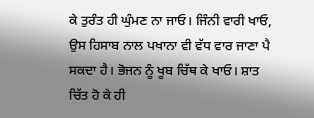ਕੇ ਤੁਰੰਤ ਹੀ ਘੁੰਮਣ ਨਾ ਜਾਓ। ਜਿੰਨੀ ਵਾਰੀ ਖਾਓ, ਉਸ ਹਿਸਾਬ ਨਾਲ ਪਖਾਨਾ ਵੀ ਵੱਧ ਵਾਰ ਜਾਣਾ ਪੈ ਸਕਦਾ ਹੈ। ਭੋਜਨ ਨੂੰ ਖੂਬ ਚਿੱਥ ਕੇ ਖਾਓ। ਸ਼ਾਤ ਚਿੱਤ ਹੋ ਕੇ ਹੀ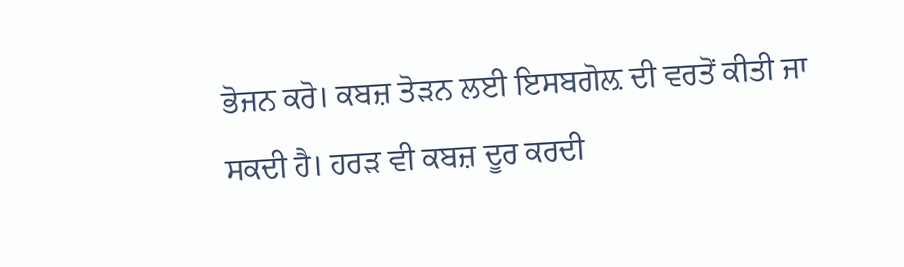ਭੋਜਨ ਕਰੋ। ਕਬਜ਼ ਤੋੜਨ ਲਈ ਇਸਬਗੋਲ਼ ਦੀ ਵਰਤੋਂ ਕੀਤੀ ਜਾ ਸਕਦੀ ਹੈ। ਹਰੜ ਵੀ ਕਬਜ਼ ਦੂਰ ਕਰਦੀ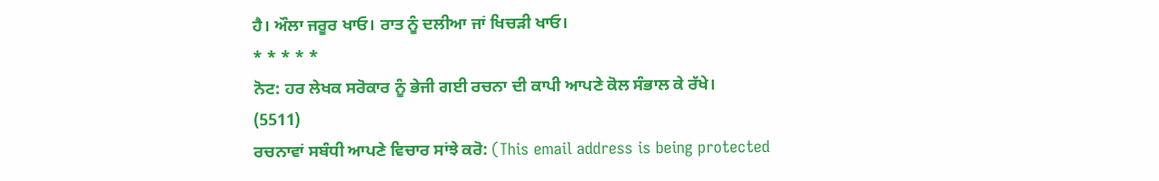ਹੈ। ਔਲਾ ਜਰੂਰ ਖਾਓ। ਰਾਤ ਨੂੰ ਦਲੀਆ ਜਾਂ ਖਿਚੜੀ ਖਾਓ।
* * * * *
ਨੋਟ: ਹਰ ਲੇਖਕ ਸਰੋਕਾਰ ਨੂੰ ਭੇਜੀ ਗਈ ਰਚਨਾ ਦੀ ਕਾਪੀ ਆਪਣੇ ਕੋਲ ਸੰਭਾਲ ਕੇ ਰੱਖੇ।
(5511)
ਰਚਨਾਵਾਂ ਸਬੰਧੀ ਆਪਣੇ ਵਿਚਾਰ ਸਾਂਝੇ ਕਰੋ: (This email address is being protected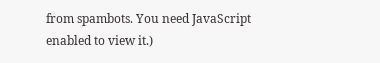from spambots. You need JavaScript enabled to view it.)